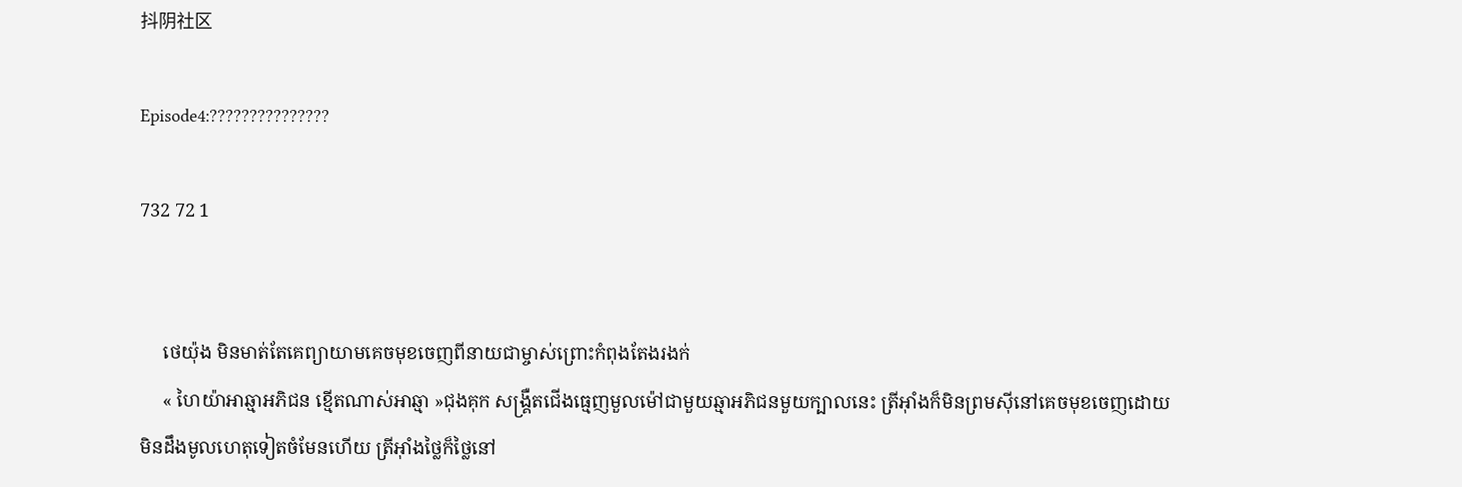抖阴社区

Episode4:???????????????

732 72 1


     ថេយ៉ុង មិនមាត់តែគេព្យាយាមគេចមុខចេញពីនាយជាម្ចាស់ព្រោះកំពុងតែងរងក់
     « ហៃយ៉ាអាឆ្មាអភិជន ខ្មើតណាស់អាឆ្មា »ជុងគុក សង្រ្គឺតជើងធ្មេញមួលម៉ៅជាមួយឆ្មាអភិជនមួយក្បាលនេះ ត្រីអ៊ាំងក៏មិនព្រមសុីនៅគេចមុខចេញដោយមិនដឹងមូលហេតុទៀតចំមែនហើយ ត្រីអ៊ាំងថ្លៃក៏ថ្លៃនៅ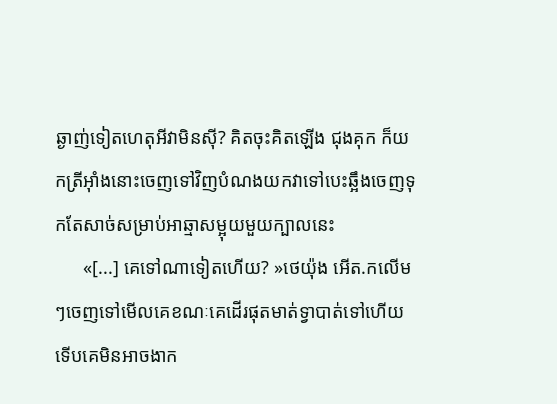ឆ្ងាញ់ទៀតហេតុអីវាមិនសុី? គិតចុះគិតឡើង ជុងគុក ក៏យកត្រីអ៊ាំងនោះចេញទៅវិញបំណងយកវាទៅបេះឆ្អឹងចេញទុកតែសាច់សម្រាប់អាឆ្មាសម្អុយមួយក្បាលនេះ
      «[...] គេទៅណាទៀតហើយ? »ថេយ៉ុង អើត.កលើមៗចេញទៅមើលគេខណៈគេដើរផុតមាត់ទ្វាបាត់ទៅហើយទើបគេមិនអាចងាក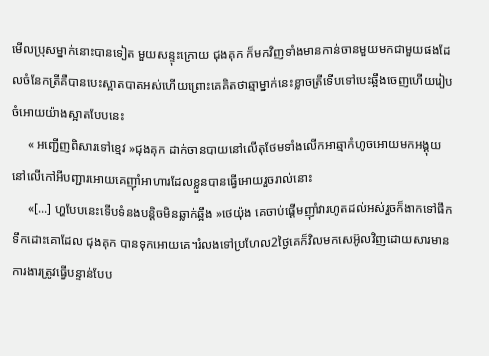មើលប្រុសម្នាក់នោះបានទៀត មួយសន្ទុះក្រោយ ជុងគុក ក៏មកវិញទាំងមានកាន់ចានមួយមកជាមួយផងដែលចំនែកត្រីគឺបានបេះស្អាតបាតអស់ហើយព្រោះគេគិតថាឆ្មាម្នាក់នេះខ្លាចត្រីទើបទៅបេះឆ្អឹងចេញហើយរៀបចំអោយយ៉ាងស្អាតបែបនេះ
     « អញ្ជើញពិសារទៅខ្មេវ »ជុងគុក ដាក់ចានបាយនៅលើតុថែមទាំងលើកអាឆ្មាកំហូចអោយមកអង្គុយនៅលើកៅអីបញ្ជារអោយគេញ៊ាំអាហារដែលខ្លួនបានធ្វើអោយរួចរាល់នោះ
     «[...] ហ្ហបែបនេះទើបទំនងបន្តិចមិនឆ្លាក់ឆ្អឹង »ថេយ៉ុង គេចាប់ផ្ដើមញ៊ាំវារហូតដល់អស់រួចក៏ងាកទៅផឹកទឹកដោះគោដែល ជុងគុក បានទុកអោយគេ។រំលងទៅប្រហែល2ថ្ងៃគេក៏វិលមកសេអ៊ូលវិញដោយសារមានការងារត្រូវធ្វើបន្ទាន់បែប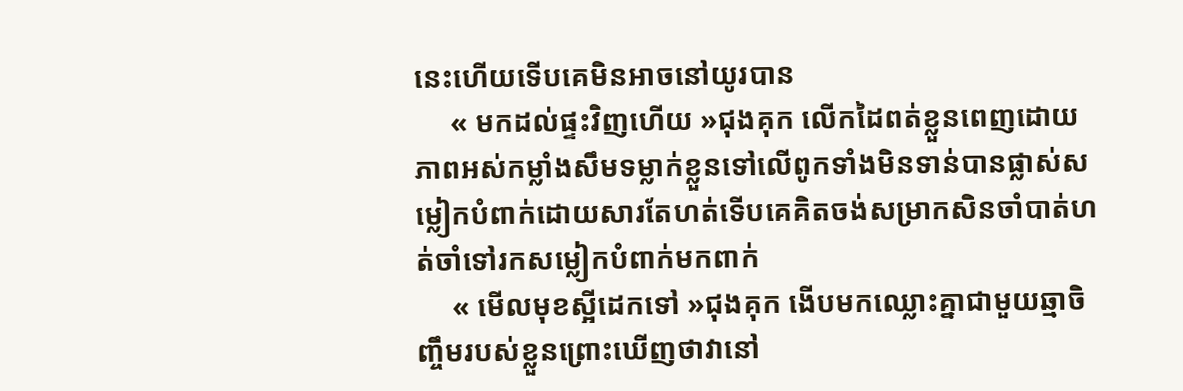នេះហើយទើបគេមិនអាចនៅយូរបាន
     « មកដល់ផ្ទះវិញហើយ »ជុងគុក លើកដៃពត់ខ្លួនពេញដោយភាពអស់កម្លាំងសឹមទម្លាក់ខ្លួនទៅលើពូកទាំងមិនទាន់បានផ្លាស់សម្លៀកបំពាក់ដោយសារតែហត់ទើបគេគិតចង់សម្រាកសិនចាំបាត់ហត់ចាំទៅរកសម្លៀកបំពាក់មកពាក់
     « មើលមុខស្អីដេកទៅ »ជុងគុក ងើបមកឈ្លោះគ្នាជាមួយឆ្មាចិញ្ចឹមរបស់ខ្លួនព្រោះឃើញថាវានៅ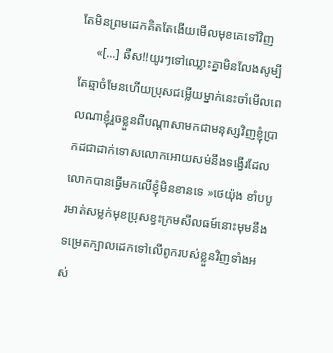តែមិនព្រមដេកគិតតែងើយមើលមុខគេទៅវិញ
     «[...] ឆឺស!!យូរៗទៅឈ្លោះគ្នាមិនលែងសូម្បីតែឆ្មាចំមែនហើយប្រុសជម្លើយម្នាក់នេះចាំមើលពេលណាខ្ញុំរួចខ្លួនពីបណ្ដាសាមកជាមនុស្សវិញខ្ញុំប្រាកដជាដាក់ទោសលោកអោយសម់នឹងទង្វើរដែលលោកបានធ្វើមកលើខ្ញុំមិនខានទេ »ថេយ៉ុង ខាំបបូរមាត់សម្លក់មុខប្រុសខ្វះក្រមសីលធម៍នោះមុមនឹងទម្រេតក្បាលដេកទៅលើពូករបស់ខ្លួនវិញទាំងអស់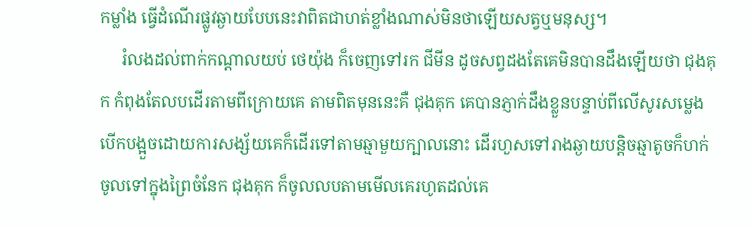កម្លាំង ធ្វើដំណើរផ្លូវឆ្ងាយបែបនេះវាពិតជាហត់ខ្លាំងណាស់មិនថាឡើយសត្វឬមនុស្ស។
     រំលងដល់ពាក់កណ្ដាលយប់ ថេយ៉ុង ក៏ចេញទៅរក ជីមីន ដូចសព្វដងតែគេមិនបានដឹងឡើយថា ជុងគុក កំពុងតែលបដើរតាមពីក្រោយគេ តាមពិតមុននេះគឺ ជុងគុក គេបានភ្ញាក់ដឹងខ្លួនបន្ទាប់ពីលើសូរសម្លេងបើកបង្អួចដោយការសង្ស័យគេក៏ដើរទៅតាមឆ្មាមួយក្បាលនោះ ដើរហួសទៅរាងឆ្ងាយបន្តិចឆ្មាតូចក៏ហក់ចូលទៅក្នុងព្រៃចំនែក ជុងគុក ក៏ចូលលបតាមមើលគេរហូតដល់គេ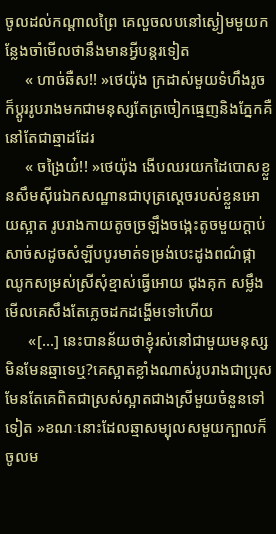ចូលដល់កណ្ដាលព្រៃ គេលួចលបនៅស្ងៀមមួយកន្លែងចាំមើលថានឹងមានអ្វីបន្តរទៀត
     « ហាច់ឆឺស!! »ថេយ៉ុង ក្រដាស់មួយទំហឹងរូចក៏ប្ដូររូបរាងមកជាមនុស្សតែត្រចៀកធ្មេញនិងភ្នែកគឺនៅតែជាឆ្មាដដែរ
     « ចង្រៃយ៎!! »ថេយ៉ុង ងើបឈរយកដៃបោសខ្លួនសឹមស៊ីរេឯកសណ្ឋានជាបុត្រស្ដេចរបស់ខ្លួនអោយស្អាត រូបរាងកាយតូចច្រឡឹងចង្កេះតូចមួយក្ដាប់សាច់សដូចសំឡីបបូរមាត់ទម្រង់បេះដូងពណ៌ផ្កាឈូកសម្រស់ស្រីសុំខ្មាស់ធ្វើអោយ ជុងគុក សម្លឹងមើលគេសឹងតែភ្លេចដកដង្ហើមទៅហើយ
      «[...] នេះបានន័យថាខ្ញុំរស់នៅជាមួយមនុស្សមិនមែនឆ្មាទេឬ?គេស្អាតខ្លាំងណាស់រូបរាងជាប្រុសមែនតែគេពិតជាស្រស់ស្អាតជាងស្រីមួយចំនួនទៅទៀត »ខណៈនោះដែលឆ្មាសម្បុលសមួយក្បាលក៏ចូលម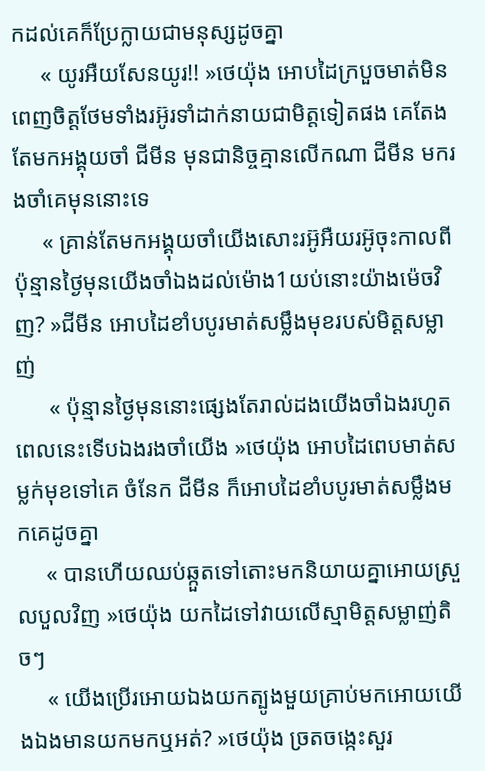កដល់គេក៏ប្រែក្លាយជាមនុស្សដូចគ្នា
     « យូរអឺយសែនយូរ!! »ថេយ៉ុង អោបដៃក្របួចមាត់មិនពេញចិត្តថែមទាំងរអ៊ូរទាំដាក់នាយជាមិត្តទៀតផង គេតែងតែមកអង្គុយចាំ ជីមីន មុនជានិច្ចគ្មានលើកណា ជីមីន មករងចាំគេមុននោះទេ
     « គ្រាន់តែមកអង្គុយចាំយើងសោះរអ៊ូអឺយរអ៊ូចុះកាលពីប៉ុន្មានថ្ងៃមុនយើងចាំឯងដល់ម៉ោង1យប់នោះយ៉ាងម៉េចវិញ? »ជីមីន អោបដៃខាំបបូរមាត់សម្លឹងមុខរបស់មិត្តសម្លាញ់
      « ប៉ុន្មានថ្ងៃមុននោះផ្សេងតែរាល់ដងយើងចាំឯងរហូតពេលនេះទើបឯងរងចាំយើង »ថេយ៉ុង អោបដៃពេបមាត់សម្លក់មុខទៅគេ ចំនែក ជីមីន ក៏អោបដៃខាំបបូរមាត់សម្លឹងមកគេដូចគ្នា
     « បានហើយឈប់ឆ្កួតទៅតោះមកនិយាយគ្នាអោយស្រួលបួលវិញ »ថេយ៉ុង យកដៃទៅវាយលើស្មាមិត្តសម្លាញ់តិចៗ
     « យើងប្រើរអោយឯងយកត្បូងមួយគ្រាប់មកអោយយើងឯងមានយកមកឬអត់? »ថេយ៉ុង ច្រតចង្កេះសួរ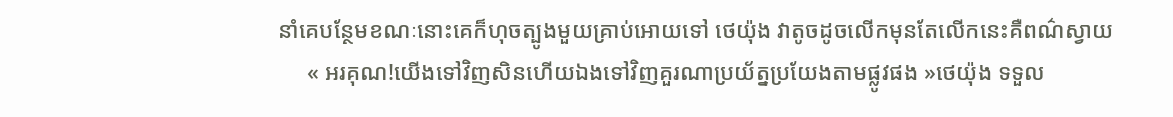នាំគេបន្ថែមខណៈនោះគេក៏ហុចត្បូងមួយគ្រាប់អោយទៅ ថេយ៉ុង វាតូចដូចលើកមុនតែលើកនេះគឺពណ៌ស្វាយ
     « អរគុណ!យើងទៅវិញសិនហើយឯងទៅវិញគួរណាប្រយ័ត្នប្រយែងតាមផ្លូវផង »ថេយ៉ុង ទទួល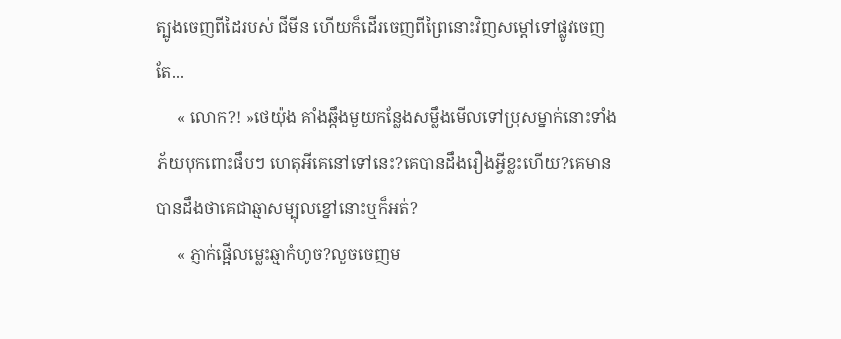ត្បូងចេញពីដៃរបស់ ជីមីន ហើយក៏ដើរចេញពីព្រៃនោះវិញសម្ដៅទៅផ្លូវចេញតែ...
     « លោក?! »ថេយ៉ុង គាំងឆ្កឹងមួយកន្លែងសម្លឹងមើលទៅប្រុសម្នាក់នោះទាំងភ័យបុកពោះផឹបៗ ហេតុអីគេនៅទៅនេះ?គេបានដឹងរឿងអ្វីខ្លះហើយ?គេមានបានដឹងថាគេជាឆ្មាសម្បុលខ្នៅនោះឬក៏អត់?
     « ភ្ញាក់ផ្អើលម្លេះឆ្មាកំហូច?លួចចេញម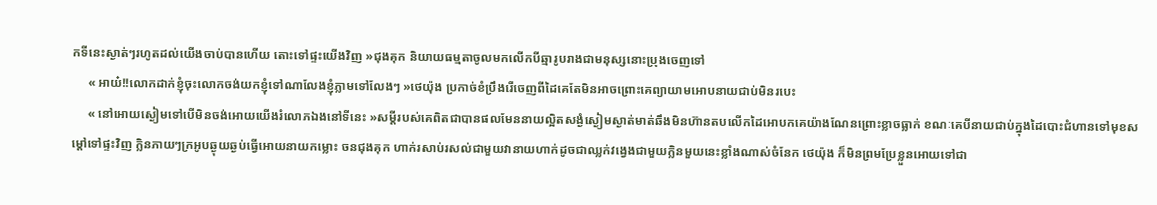កទីនេះស្ងាត់ៗរហូតដល់យើងចាប់បានហើយ តោះទៅផ្ទះយើងវិញ »ជុងគុក និយាយធម្មតាចូលមកលើកបីឆ្មារូបរាងជាមនុស្សនោះប្រុងចេញទៅ
     « អាយ៎!!លោកដាក់ខ្ញុំចុះលោកចង់យកខ្ញុំទៅណាលែងខ្ញុំភ្លាមទៅលែងៗ »ថេយ៉ុង ប្រកាច់ខំប្រឹងរើចេញពីដៃគេតែមិនអាចព្រោះគេព្យាយាមអោបនាយជាប់មិនរបេះ
     « នៅអោយស្ងៀមទៅបើមិនចង់អោយយើងរំលោភឯងនៅទីនេះ »សម្ដីរបស់គេពិតជាបានផលមែននាយល្អិតសង្ងំស្ងៀមស្ងាត់មាត់ឆឹងមិនហ៊ានតបលើកដៃអោបកគេយ៉ាងណែនព្រោះខ្លាចធ្លាក់ ខណៈគេបីនាយជាប់ក្នុងដៃបោះជំហានទៅមុខសម្ដៅទៅផ្ទះវិញ ក្លិនភាយៗក្រអូបឆ្ងុយឆ្ងប់ធ្វើអោយនាយកម្លោះ ចនជុងគុក ហាក់រសាប់រសល់ជាមួយវានាយហាក់ដូចជាឈ្លក់វង្វេងជាមួយក្លិនមួយនេះខ្លាំងណាស់ចំនែក ថេយ៉ុង ក៏មិនព្រមប្រែខ្លួនអោយទៅជា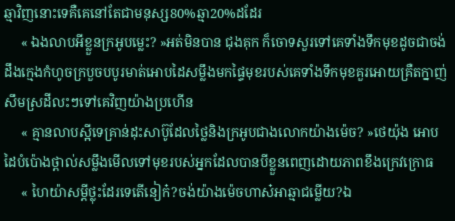ឆ្មាវិញនោះទេគឺគេនៅតែជាមនុស្ស80%ឆ្មា20%ដដែរ
     « ឯងលាបអីខ្លួនក្រអូបម្លេះ? »អត់មិនបាន ជុងគុក ក៏ចោទសួរទៅគេទាំងទឹកមុខដូចជាចង់ដឹងក្មេងកំហូចក្របួចបបូរមាត់អោបដៃសម្លឹងមកផ្ទៃមុខរបស់គេទាំងទឹកមុខគួរអោយគ្រឺតក្នាញ់សឹមស្រដីលះៗទៅគេវិញយ៉ាងប្រហើន
     « គ្មានលាបស្អីទេគ្រាន់ដុះសាប៊ូដែលថ្លៃនិងក្រអូបជាងលោកយ៉ាងម៉េច? »ថេយ៉ុង អោបដៃបំប៉ោងថ្ពាល់សម្លឹងមើលទៅមុខរបស់អ្នកដែលបានបីខ្លួនពេញដោយភាពខឹងក្រេវក្រោធ
     « ហៃយ៉ាសម្ដីថ្លុះដែរទេតើនៀក៎?ចង់យ៉ាងម៉េចហាស៎អាឆ្មាជម្លើយ?ឯ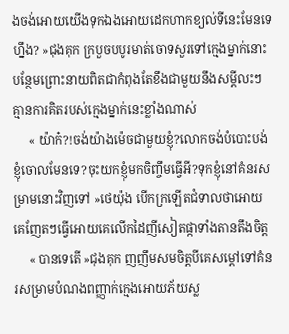ងចង់អោយយើងទុកឯងអោយដេកហាកខ្យល់ទីនេះមែនទេហ្នឹង? »ជុងគុក ក្របួចបបូរមាត់ចោទសួរទៅក្មេងម្នាក់នោះបន្ថែមព្រោះនាយពិតជាកំពុងតែខឹងជាមួយនឹងសម្ដីលះៗគ្មានការគិតរបស់ក្មេងម្នាក់នេះខ្លាំងណាស់
     « យ៉ាក៎?!ចង់យ៉ាងម៉េចជាមួយខ្ញុំ?លោកចង់បំបោះបង់ខ្ញុំចោលមែនទេ?ចុះយកខ្ញុំមកចិញ្ចឹមធ្វើអី?ទុកខ្ញុំនៅគំនរសម្រាមនោះវិញទៅ »ថេយ៉ុង បើកក្រឡើតជំទាលថាអោយគេញែតៗធ្វើអោយគេលើកដៃញីសៀតផ្កាទាំងតានតឹងចិត្ត
     « បានទេតើ »ជុងគុក ញញឹមសមចិត្តបីគេសម្ដៅទៅគំនរសម្រាមបំណងពញ្ញាក់ក្មេងអោយភ័យស្ល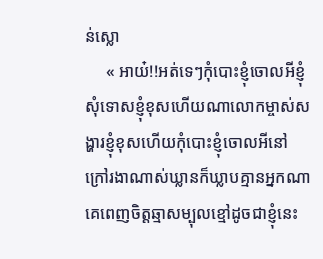ន់ស្លោ
     « អាយ៎!!អត់ទេៗកុំបោះខ្ញុំចោលអីខ្ញុំសុំទោសខ្ញុំខុសហើយណាលោកម្ចាស់សង្ហារខ្ញុំខុសហើយកុំបោះខ្ញុំចោលអីនៅក្រៅរងាណាស់ឃ្លានក៏ឃ្លាបគ្មានអ្នកណាគេពេញចិត្តឆ្មាសម្បុលខ្មៅដូចជាខ្ញុំនេះ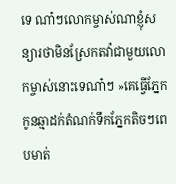ទេ ណា៎ៗលោកម្ចាស់ណាខ្ញុំសន្យារថាមិនស្រែកតវ៉ាជាមួយលោកម្ចាស់នោះទេណា៎ៗ »គេធ្វើភ្នែកកូនឆ្មាដក់តំណក់ទឹកភ្នែកតិចៗពេបមាត់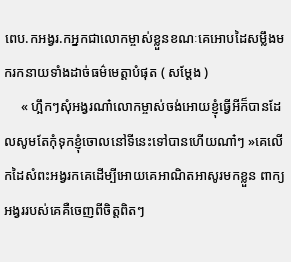ពេប.កអង្វរ.កអ្នកជាលោកម្ចាស់ខ្លួនខណៈគេអោបដៃសម្លឹងមករកនាយទាំងដាច់ធម៌មេត្តាបំផុត ( សម្ដែង )
     « ហ្អឹកៗសុំអង្វរណា៎លោកម្ចាស់ចង់អោយខ្ញុំធ្វើអីក៏បានដែលសូមតែកុំទុកខ្ញុំចោលនៅទីនេះទៅបានហើយណា៎ៗ »គេលើកដៃសំពះអង្វរកគេដើម្បីអោយគេអាណិតអាសូរមកខ្លួន ពាក្យអង្វររបស់គេគឺចេញពីចិត្តពិតៗ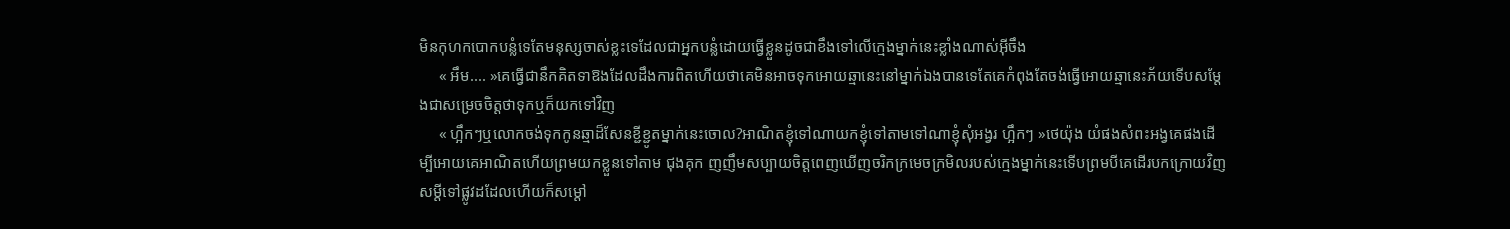មិនកុហកបោកបន្លំទេតែមនុស្សចាស់ខ្លះទេដែលជាអ្នកបន្លំដោយធ្វើខ្លួនដូចជាខឹងទៅលើក្មេងម្នាក់នេះខ្លាំងណាស់អ៊ីចឹង
     « អឹម.... »គេធ្វើជានឹកគិតទាឱងដែលដឹងការពិតហើយថាគេមិនអាចទុកអោយឆ្មានេះនៅម្នាក់ឯងបានទេតែគេកំពុងតែចង់ធ្វើអោយឆ្មានេះភ័យទើបសម្ដែងជាសម្រេចចិត្តថាទុកឬក៏យកទៅវិញ
     « ហ្អឹកៗឬលោកចង់ទុកកូនឆ្មាដ៏សែនខ្ជីខ្ជូតម្នាក់នេះចោល?អាណិតខ្ញុំទៅណាយកខ្ញុំទៅតាមទៅណាខ្ញុំសុំអង្វរ ហ្អឹកៗ »ថេយ៉ុង យំផងសំពះអង្វគេផងដើម្បីអោយគេអាណិតហើយព្រមយកខ្លួនទៅតាម ជុងគុក ញញឹមសប្បាយចិត្តពេញឃើញចរិកក្រមេចក្រមិលរបស់ក្មេងម្នាក់នេះទើបព្រមបីគេដើរបកក្រោយវិញសម្ដីទៅផ្លូវដដែលហើយក៏សម្ដៅ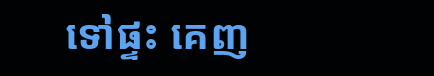ទៅផ្ទះ គេញ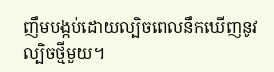ញឹមបង្កប់ដោយល្បិចពេលនឹកឃើញនូវល្បិចថ្មីមួយ។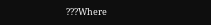???Where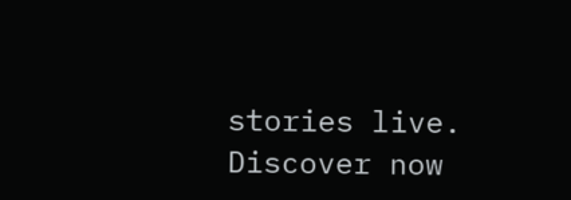stories live. Discover now